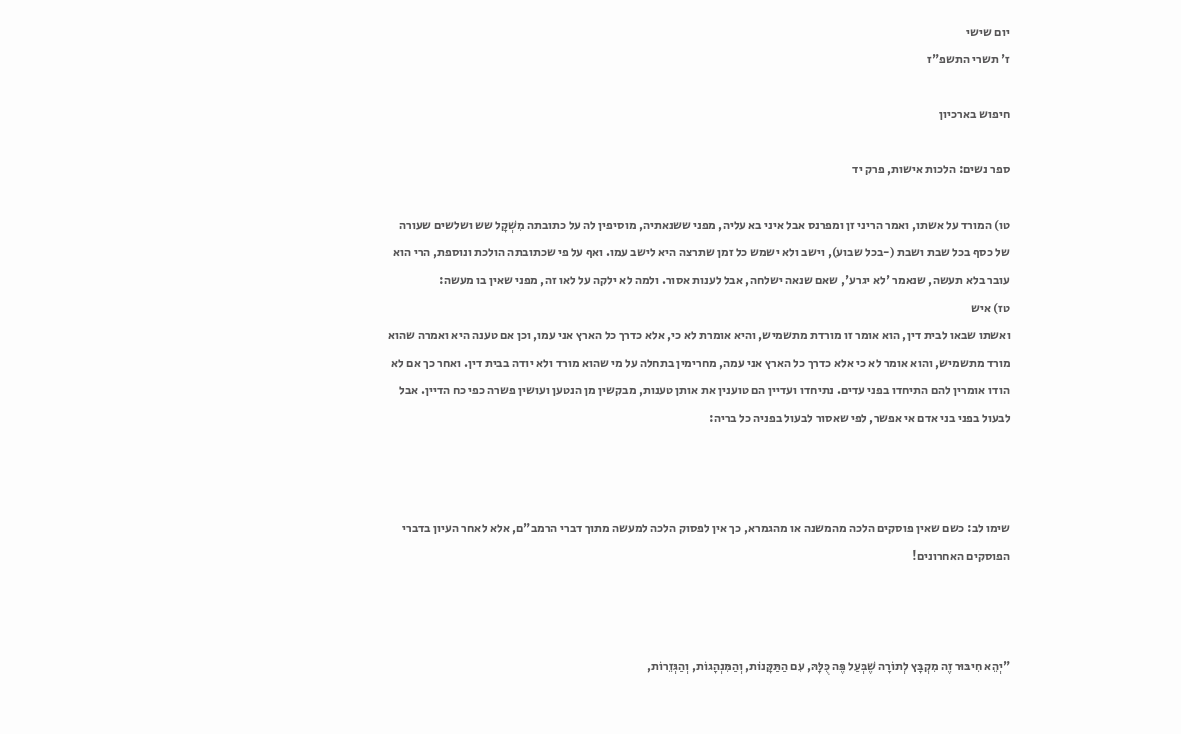יום שישי
ז' תשרי התשפ"ז

חיפוש בארכיון

ספר נשים: הלכות אישות, פרק יד

טו) המורד על אשתו, ואמר הריני זן ומפרנס אבל איני בא עליה, מפני ששנאתיה, מוסיפין לה על כתובתה מִשְׁקָל שש ושלשים שעורה של כסף בכל שבת ושבת (-בכל שבוע), וישב ולא ישמש כל זמן שתרצה היא לישב עמו. ואף על פי שכתובתה הולכת ונוספת, הרי הוא עובר בלא תעשה, שנאמר 'לא יגרע', שאם שנאה ישלחה, אבל לענות אסור. ולמה לא ילקה על לאו זה, מפני שאין בו מעשה:
טז) איש
ואשתו שבאו לבית דין, הוא אומר זו מורדת מתשמיש, והיא אומרת לא כי, אלא כדרך כל הארץ אני עמו, וכן אם טענה היא ואמרה שהוא מורד מתשמיש, והוא אומר לא כי אלא כדרך כל הארץ אני עמה, מחרימין בתחלה על מי שהוא מורד ולא יודה בבית דין. ואחר כך אם לא הודו אומרין להם התיחדו בפני עדים. נתיחדו ועדיין הם טוענין את אותן טענות, מבקשין מן הנטען ועושין פשרה כפי כח הדיין. אבל לבעול בפני בני אדם אי אפשר, לפי שאסור לבעול בפניה כל בריה:



שימו לב: כשם שאין פוסקים הלכה מהמשנה או מהגמרא, כך אין לפסוק הלכה למעשה מתוך דברי הרמב"ם, אלא לאחר העיון בדברי הפוסקים האחרונים!



"יְהֵא חִיבּוּר זֶה מִקְבָּץ לְתוֹרָה שֶׁבְּעַל פֶּה כֻּלָּהּ, עִם הַתַּקָּנוֹת, וְהַמִּנְהָגוֹת, וְהַגְּזֵרוֹת,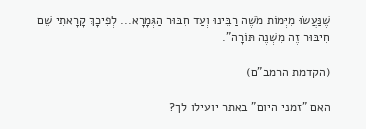שֶׁנַּעֲשׂוּ מִיְּמוֹת מֹשֶׁה רַבֵּינוּ וְעַד חִבּוּר הַגְּמָרָא... לְפִיכָךְ קָרָאתִי שֵׁם חִיבּוּר זֶה מִשְׁנֶה תּוֹרָה".

(הקדמת הרמב"ם)

האם "זמני היום" באתר יועילו לך?